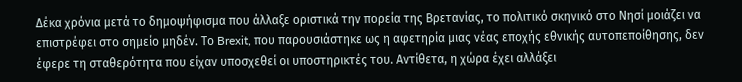Δέκα χρόνια μετά το δημοψήφισμα που άλλαξε οριστικά την πορεία της Βρετανίας, το πολιτικό σκηνικό στο Νησί μοιάζει να επιστρέφει στο σημείο μηδέν. Το Brexit, που παρουσιάστηκε ως η αφετηρία μιας νέας εποχής εθνικής αυτοπεποίθησης, δεν έφερε τη σταθερότητα που είχαν υποσχεθεί οι υποστηρικτές του. Αντίθετα, η χώρα έχει αλλάξει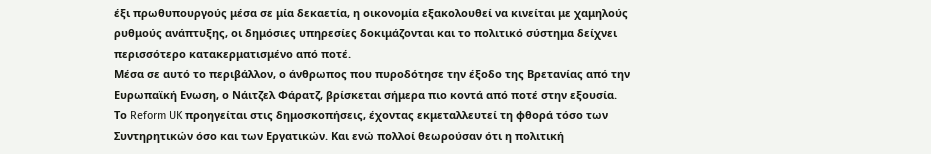έξι πρωθυπουργούς μέσα σε μία δεκαετία, η οικονομία εξακολουθεί να κινείται με χαμηλούς ρυθμούς ανάπτυξης, οι δημόσιες υπηρεσίες δοκιμάζονται και το πολιτικό σύστημα δείχνει περισσότερο κατακερματισμένο από ποτέ.
Μέσα σε αυτό το περιβάλλον, ο άνθρωπος που πυροδότησε την έξοδο της Βρετανίας από την Ευρωπαϊκή Ενωση, ο Νάιτζελ Φάρατζ, βρίσκεται σήμερα πιο κοντά από ποτέ στην εξουσία. Το Reform UK προηγείται στις δημοσκοπήσεις, έχοντας εκμεταλλευτεί τη φθορά τόσο των Συντηρητικών όσο και των Εργατικών. Και ενώ πολλοί θεωρούσαν ότι η πολιτική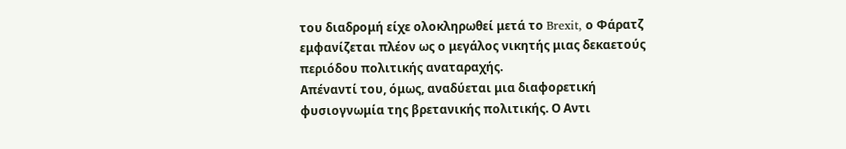του διαδρομή είχε ολοκληρωθεί μετά το Brexit, ο Φάρατζ εμφανίζεται πλέον ως ο μεγάλος νικητής μιας δεκαετούς περιόδου πολιτικής αναταραχής.
Απέναντί του, όμως, αναδύεται μια διαφορετική φυσιογνωμία της βρετανικής πολιτικής. Ο Αντι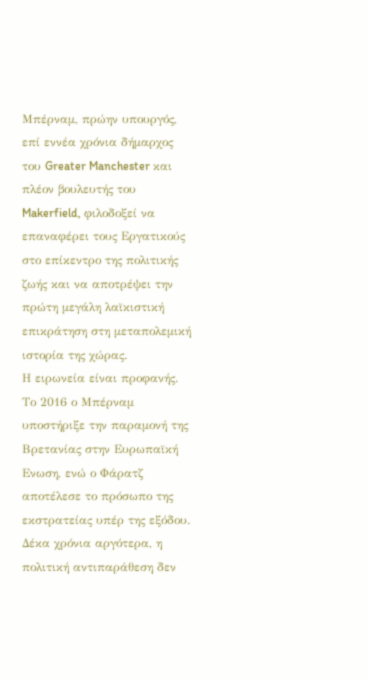Μπέρναμ, πρώην υπουργός, επί εννέα χρόνια δήμαρχος του Greater Manchester και πλέον βουλευτής του Makerfield, φιλοδοξεί να επαναφέρει τους Εργατικούς στο επίκεντρο της πολιτικής ζωής και να αποτρέψει την πρώτη μεγάλη λαϊκιστική επικράτηση στη μεταπολεμική ιστορία της χώρας.
Η ειρωνεία είναι προφανής. Το 2016 ο Μπέρναμ υποστήριξε την παραμονή της Βρετανίας στην Ευρωπαϊκή Ενωση, ενώ ο Φάρατζ αποτέλεσε το πρόσωπο της εκστρατείας υπέρ της εξόδου. Δέκα χρόνια αργότερα, η πολιτική αντιπαράθεση δεν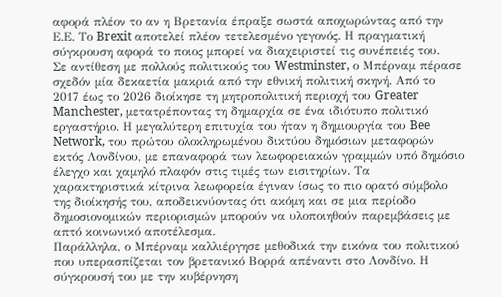αφορά πλέον το αν η Βρετανία έπραξε σωστά αποχωρώντας από την Ε.Ε. Το Brexit αποτελεί πλέον τετελεσμένο γεγονός. Η πραγματική σύγκρουση αφορά το ποιος μπορεί να διαχειριστεί τις συνέπειές του.
Σε αντίθεση με πολλούς πολιτικούς του Westminster, ο Μπέρναμ πέρασε σχεδόν μία δεκαετία μακριά από την εθνική πολιτική σκηνή. Από το 2017 έως το 2026 διοίκησε τη μητροπολιτική περιοχή του Greater Manchester, μετατρέποντας τη δημαρχία σε ένα ιδιότυπο πολιτικό εργαστήριο. Η μεγαλύτερη επιτυχία του ήταν η δημιουργία του Bee Network, του πρώτου ολοκληρωμένου δικτύου δημόσιων μεταφορών εκτός Λονδίνου, με επαναφορά των λεωφορειακών γραμμών υπό δημόσιο έλεγχο και χαμηλό πλαφόν στις τιμές των εισιτηρίων. Τα χαρακτηριστικά κίτρινα λεωφορεία έγιναν ίσως το πιο ορατό σύμβολο της διοίκησής του, αποδεικνύοντας ότι ακόμη και σε μια περίοδο δημοσιονομικών περιορισμών μπορούν να υλοποιηθούν παρεμβάσεις με απτό κοινωνικό αποτέλεσμα.
Παράλληλα, ο Μπέρναμ καλλιέργησε μεθοδικά την εικόνα του πολιτικού που υπερασπίζεται τον βρετανικό Βορρά απέναντι στο Λονδίνο. Η σύγκρουσή του με την κυβέρνηση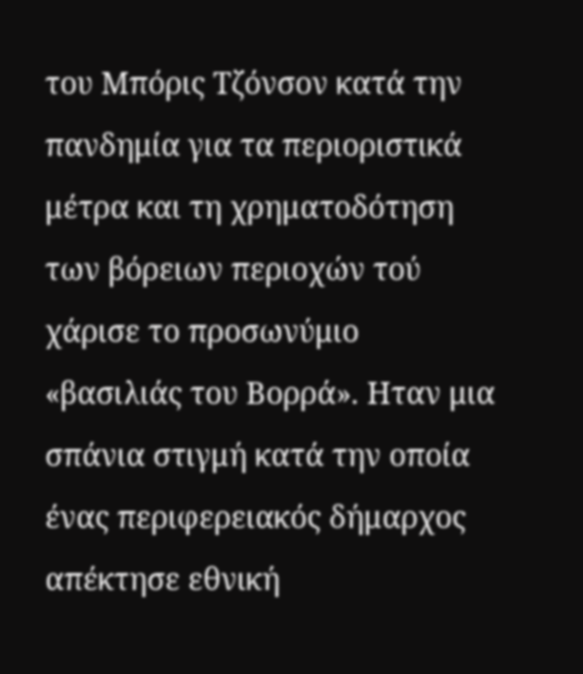του Μπόρις Τζόνσον κατά την πανδημία για τα περιοριστικά μέτρα και τη χρηματοδότηση των βόρειων περιοχών τού χάρισε το προσωνύμιο «βασιλιάς του Βορρά». Ηταν μια σπάνια στιγμή κατά την οποία ένας περιφερειακός δήμαρχος απέκτησε εθνική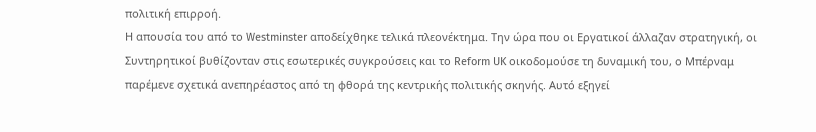πολιτική επιρροή.
Η απουσία του από το Westminster αποδείχθηκε τελικά πλεονέκτημα. Την ώρα που οι Εργατικοί άλλαζαν στρατηγική, οι Συντηρητικοί βυθίζονταν στις εσωτερικές συγκρούσεις και το Reform UK οικοδομούσε τη δυναμική του, ο Μπέρναμ παρέμενε σχετικά ανεπηρέαστος από τη φθορά της κεντρικής πολιτικής σκηνής. Αυτό εξηγεί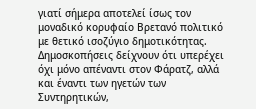γιατί σήμερα αποτελεί ίσως τον μοναδικό κορυφαίο Βρετανό πολιτικό με θετικό ισοζύγιο δημοτικότητας. Δημοσκοπήσεις δείχνουν ότι υπερέχει όχι μόνο απέναντι στον Φάρατζ, αλλά και έναντι των ηγετών των Συντηρητικών,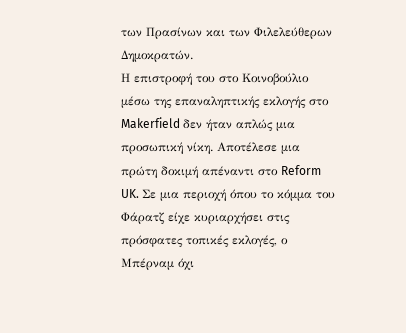των Πρασίνων και των Φιλελεύθερων Δημοκρατών.
Η επιστροφή του στο Κοινοβούλιο μέσω της επαναληπτικής εκλογής στο Makerfield δεν ήταν απλώς μια προσωπική νίκη. Αποτέλεσε μια πρώτη δοκιμή απέναντι στο Reform UK. Σε μια περιοχή όπου το κόμμα του Φάρατζ είχε κυριαρχήσει στις πρόσφατες τοπικές εκλογές, ο Μπέρναμ όχι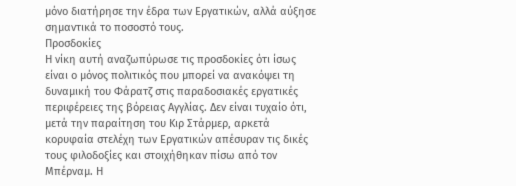μόνο διατήρησε την έδρα των Εργατικών, αλλά αύξησε σημαντικά το ποσοστό τους.
Προσδοκίες
Η νίκη αυτή αναζωπύρωσε τις προσδοκίες ότι ίσως είναι ο μόνος πολιτικός που μπορεί να ανακόψει τη δυναμική του Φάρατζ στις παραδοσιακές εργατικές περιφέρειες της βόρειας Αγγλίας. Δεν είναι τυχαίο ότι, μετά την παραίτηση του Κιρ Στάρμερ, αρκετά κορυφαία στελέχη των Εργατικών απέσυραν τις δικές τους φιλοδοξίες και στοιχήθηκαν πίσω από τον Μπέρναμ. Η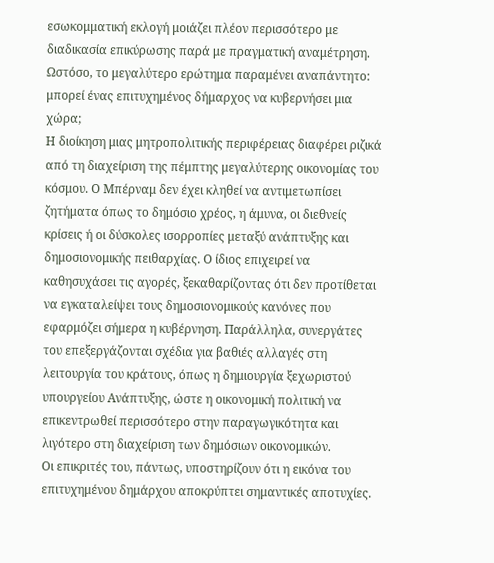εσωκομματική εκλογή μοιάζει πλέον περισσότερο με διαδικασία επικύρωσης παρά με πραγματική αναμέτρηση. Ωστόσο, το μεγαλύτερο ερώτημα παραμένει αναπάντητο: μπορεί ένας επιτυχημένος δήμαρχος να κυβερνήσει μια χώρα;
Η διοίκηση μιας μητροπολιτικής περιφέρειας διαφέρει ριζικά από τη διαχείριση της πέμπτης μεγαλύτερης οικονομίας του κόσμου. Ο Μπέρναμ δεν έχει κληθεί να αντιμετωπίσει ζητήματα όπως το δημόσιο χρέος, η άμυνα, οι διεθνείς κρίσεις ή οι δύσκολες ισορροπίες μεταξύ ανάπτυξης και δημοσιονομικής πειθαρχίας. Ο ίδιος επιχειρεί να καθησυχάσει τις αγορές, ξεκαθαρίζοντας ότι δεν προτίθεται να εγκαταλείψει τους δημοσιονομικούς κανόνες που εφαρμόζει σήμερα η κυβέρνηση. Παράλληλα, συνεργάτες του επεξεργάζονται σχέδια για βαθιές αλλαγές στη λειτουργία του κράτους, όπως η δημιουργία ξεχωριστού υπουργείου Ανάπτυξης, ώστε η οικονομική πολιτική να επικεντρωθεί περισσότερο στην παραγωγικότητα και λιγότερο στη διαχείριση των δημόσιων οικονομικών.
Οι επικριτές του, πάντως, υποστηρίζουν ότι η εικόνα του επιτυχημένου δημάρχου αποκρύπτει σημαντικές αποτυχίες.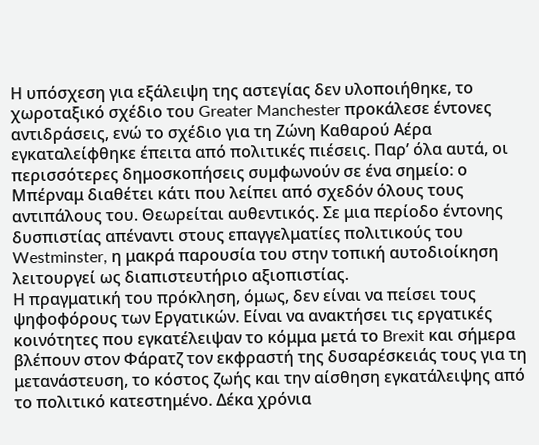Η υπόσχεση για εξάλειψη της αστεγίας δεν υλοποιήθηκε, το χωροταξικό σχέδιο του Greater Manchester προκάλεσε έντονες αντιδράσεις, ενώ το σχέδιο για τη Ζώνη Καθαρού Αέρα εγκαταλείφθηκε έπειτα από πολιτικές πιέσεις. Παρ’ όλα αυτά, οι περισσότερες δημοσκοπήσεις συμφωνούν σε ένα σημείο: ο Μπέρναμ διαθέτει κάτι που λείπει από σχεδόν όλους τους αντιπάλους του. Θεωρείται αυθεντικός. Σε μια περίοδο έντονης δυσπιστίας απέναντι στους επαγγελματίες πολιτικούς του Westminster, η μακρά παρουσία του στην τοπική αυτοδιοίκηση λειτουργεί ως διαπιστευτήριο αξιοπιστίας.
Η πραγματική του πρόκληση, όμως, δεν είναι να πείσει τους ψηφοφόρους των Εργατικών. Είναι να ανακτήσει τις εργατικές κοινότητες που εγκατέλειψαν το κόμμα μετά το Brexit και σήμερα βλέπουν στον Φάρατζ τον εκφραστή της δυσαρέσκειάς τους για τη μετανάστευση, το κόστος ζωής και την αίσθηση εγκατάλειψης από το πολιτικό κατεστημένο. Δέκα χρόνια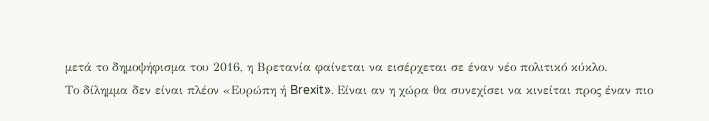μετά το δημοψήφισμα του 2016, η Βρετανία φαίνεται να εισέρχεται σε έναν νέο πολιτικό κύκλο.
Το δίλημμα δεν είναι πλέον «Ευρώπη ή Brexit». Είναι αν η χώρα θα συνεχίσει να κινείται προς έναν πιο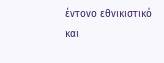έντονο εθνικιστικό και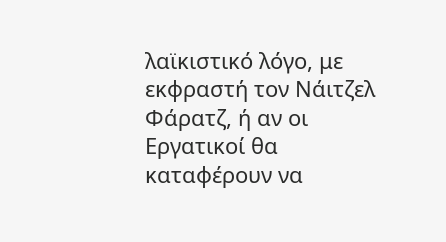λαϊκιστικό λόγο, με εκφραστή τον Νάιτζελ Φάρατζ, ή αν οι Εργατικοί θα καταφέρουν να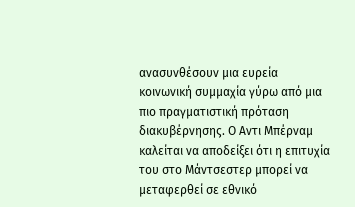ανασυνθέσουν μια ευρεία κοινωνική συμμαχία γύρω από μια πιο πραγματιστική πρόταση διακυβέρνησης. Ο Αντι Μπέρναμ καλείται να αποδείξει ότι η επιτυχία του στο Μάντσεστερ μπορεί να μεταφερθεί σε εθνικό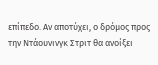επίπεδο. Αν αποτύχει, ο δρόμος προς την Ντάουνινγκ Στριτ θα ανοίξει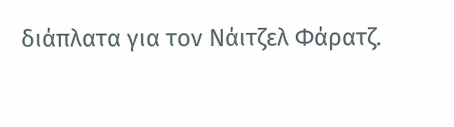διάπλατα για τον Νάιτζελ Φάρατζ.